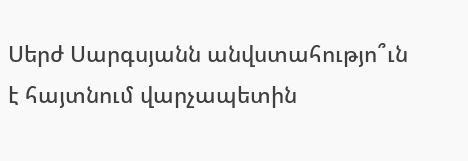Սերժ Սարգսյանն անվստահությո՞ւն է հայտնում վարչապետին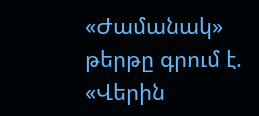«Ժամանակ» թերթը գրում է. «Վերին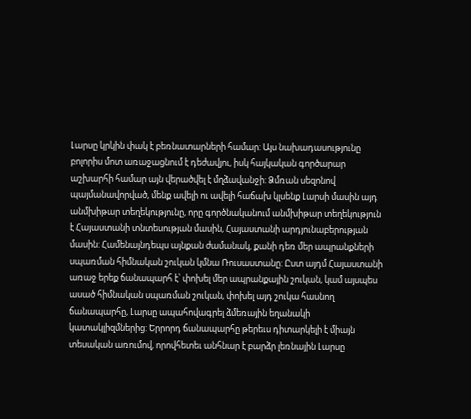Լարսը կրկին փակ է բեռնատարների համար: Այս նախադասությունը բոլորիս մոտ առաջացնում է դեժավյու, իսկ հայկական գործարար աշխարհի համար այն վերածվել է մղձավանջի: Ձմռան սեզոնով պայմանավորված, մենք ավելի ու ավելի հաճախ կլսենք Լարսի մասին այդ անմխիթար տեղեկությունը, որը գործնականում անմխիթար տեղեկություն է Հայաստանի տնտեսության մասին, Հայաստանի արդյունաբերության մասին: Համենայնդեպս այնքան ժամանակ, քանի դեռ մեր ապրանքների սպառման հիմնական շուկան կմնա Ռուսաստանը: Ըստ այդմ Հայաստանի առաջ երեք ճանապարհ է՝ փոխել մեր ապրանքային շուկան, կամ այսպես ասած հիմնական սպառման շուկան, փոխել այդ շուկա հասնող ճանապարհը, Լարսը ապահովագրել ձմեռային եղանակի կատակլիզմներից: Երրորդ ճանապարհը թերեւս դիտարկելի է միայն տեսական առումով, որովհետեւ անհնար է բարձր լեռնային Լարսը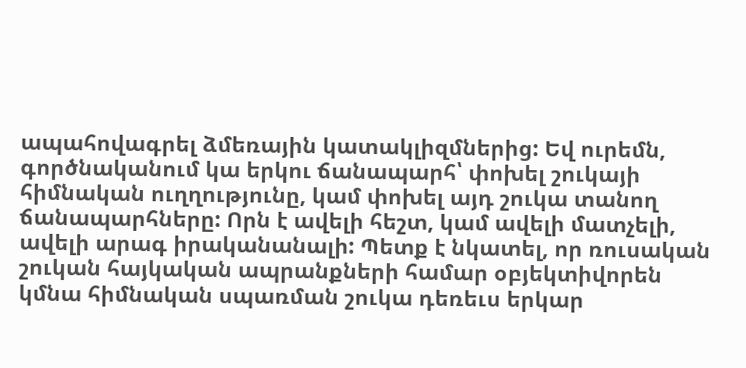ապահովագրել ձմեռային կատակլիզմներից: Եվ ուրեմն, գործնականում կա երկու ճանապարհ՝ փոխել շուկայի հիմնական ուղղությունը, կամ փոխել այդ շուկա տանող ճանապարհները: Որն է ավելի հեշտ, կամ ավելի մատչելի, ավելի արագ իրականանալի: Պետք է նկատել, որ ռուսական շուկան հայկական ապրանքների համար օբյեկտիվորեն կմնա հիմնական սպառման շուկա դեռեւս երկար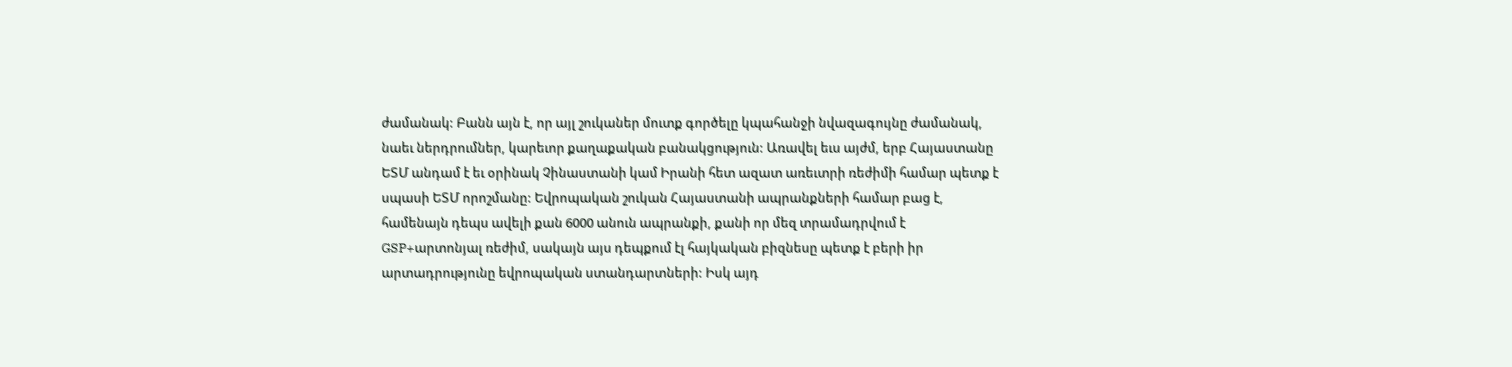ժամանակ: Բանն այն է, որ այլ շուկաներ մուտք գործելը կպահանջի նվազագույնը ժամանակ, նաեւ ներդրումներ, կարեւոր քաղաքական բանակցություն: Առավել եւս այժմ, երբ Հայաստանը ԵՏՄ անդամ է եւ օրինակ Չինաստանի կամ Իրանի հետ ազատ առեւտրի ռեժիմի համար պետք է սպասի ԵՏՄ որոշմանը: Եվրոպական շուկան Հայաստանի ապրանքների համար բաց է, համենայն դեպս ավելի քան 6000 անուն ապրանքի, քանի որ մեզ տրամադրվում է GSP+արտոնյալ ռեժիմ, սակայն այս դեպքում էլ հայկական բիզնեսը պետք է բերի իր արտադրությունը եվրոպական ստանդարտների: Իսկ այդ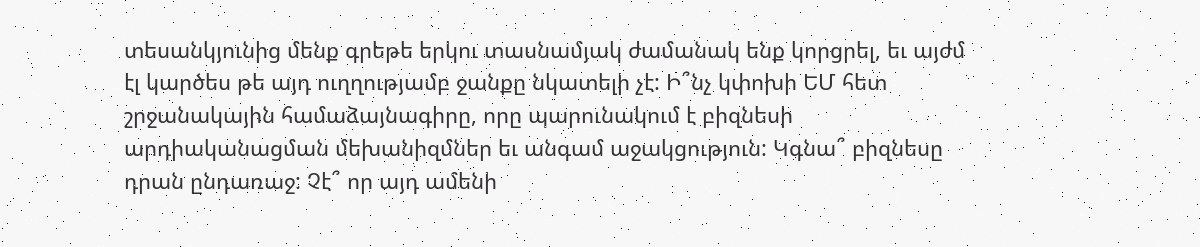տեսանկյունից մենք գրեթե երկու տասնամյակ ժամանակ ենք կորցրել, եւ այժմ էլ կարծես թե այդ ուղղությամբ ջանքը նկատելի չէ: Ի՞նչ կփոխի ԵՄ հետ շրջանակային համաձայնագիրը, որը պարունակում է բիզնեսի արդիականացման մեխանիզմներ եւ անգամ աջակցություն: Կգնա՞ բիզնեսը դրան ընդառաջ: Չէ՞ որ այդ ամենի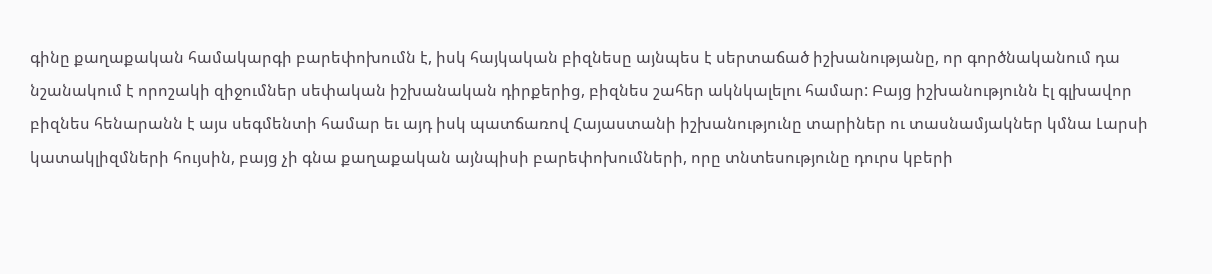գինը քաղաքական համակարգի բարեփոխումն է, իսկ հայկական բիզնեսը այնպես է սերտաճած իշխանությանը, որ գործնականում դա նշանակում է որոշակի զիջումներ սեփական իշխանական դիրքերից, բիզնես շահեր ակնկալելու համար: Բայց իշխանությունն էլ գլխավոր բիզնես հենարանն է այս սեգմենտի համար եւ այդ իսկ պատճառով Հայաստանի իշխանությունը տարիներ ու տասնամյակներ կմնա Լարսի կատակլիզմների հույսին, բայց չի գնա քաղաքական այնպիսի բարեփոխումների, որը տնտեսությունը դուրս կբերի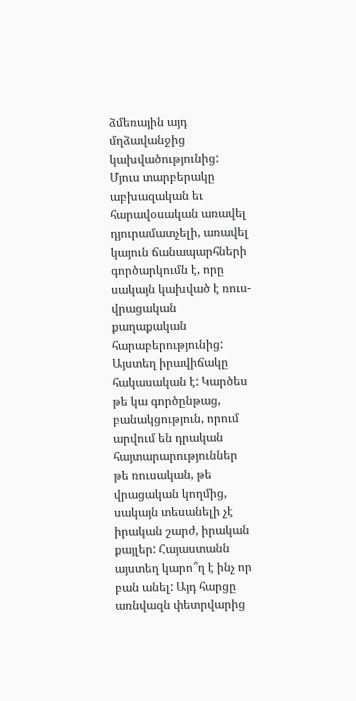ձմեռային այդ մղձավանջից կախվածությունից: Մյուս տարբերակը աբխազական եւ հարավօսական առավել դյուրամատչելի, առավել կայուն ճանապարհների գործարկումն է, որը սակայն կախված է ռուս-վրացական քաղաքական հարաբերությունից: Այստեղ իրավիճակը հակասական է: Կարծես թե կա գործընթաց, բանակցություն, որում արվում են դրական հայտարարություններ թե ռուսական, թե վրացական կողմից, սակայն տեսանելի չէ իրական շարժ, իրական քայլեր: Հայաստանն այստեղ կարո՞ղ է ինչ որ բան անել: Այդ հարցը առնվազն փետրվարից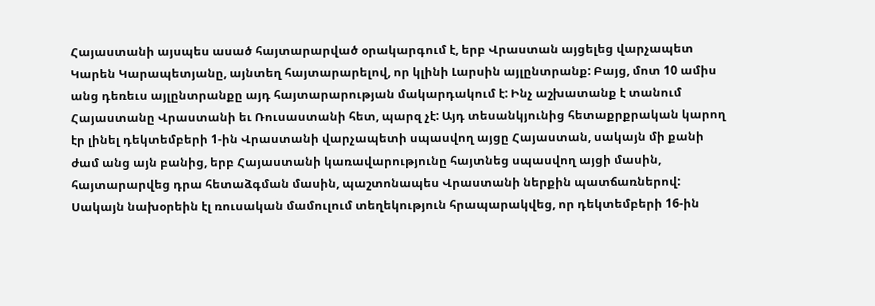Հայաստանի այսպես ասած հայտարարված օրակարգում է, երբ Վրաստան այցելեց վարչապետ Կարեն Կարապետյանը, այնտեղ հայտարարելով, որ կլինի Լարսին այլընտրանք: Բայց, մոտ 10 ամիս անց դեռեւս այլընտրանքը այդ հայտարարության մակարդակում է: Ինչ աշխատանք է տանում Հայաստանը Վրաստանի եւ Ռուսաստանի հետ, պարզ չէ: Այդ տեսանկյունից հետաքրքրական կարող էր լինել դեկտեմբերի 1-ին Վրաստանի վարչապետի սպասվող այցը Հայաստան, սակայն մի քանի ժամ անց այն բանից, երբ Հայաստանի կառավարությունը հայտնեց սպասվող այցի մասին, հայտարարվեց դրա հետաձգման մասին, պաշտոնապես Վրաստանի ներքին պատճառներով: Սակայն նախօրեին էլ ռուսական մամուլում տեղեկություն հրապարակվեց, որ դեկտեմբերի 16-ին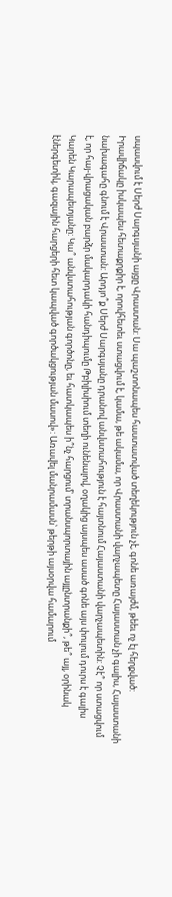սպասվում է Սերժ Սարգսյանի այցը Վրաստան: Սա պաշտոնապես հաստատված տեղեկություն չէ, գոնե առայժմ, թեեւ ոչ էլ հերքված: Իրավիճակը իսկապես հետաքրքիր է, որովհետեւ ստացվում է, կամա, թե ակամա, որ Վրաստանի վարչապետը Հայաստան չի գալիս, Հայաստանի նախագահը գնում է Վրաստան: Արդյո՞ք Սերժ Սարգսյանը դրանով անվստահություն է հայտնում Հայաստանի վարչապետին: Չէ՞ որ ստացվում է, որ հայ-վրացական բարձր մակարդակի հանդիպումը Թբիլիսիում տեղի ունենալով, օղակից այսպես ասած գոնե այս փուլում դուրս է գալիս Կարեն Կարապետյանը: Կա՞ անվստահության գործոնը, եւ հատկապես ի՞նչ հարցում՝ տրանսպորտային այլընտրանքի՞, թե՞ այլ, օրինակ էներգետիկ, գազային հարցերի հետ կապված գործակցության մասով»: Առավել մանրամասն՝ թերթի այսօրվա համարում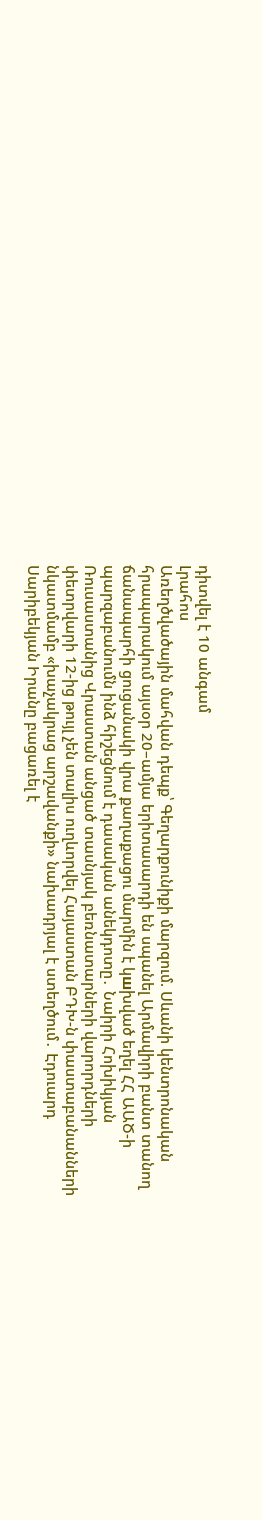դիտվել է 10 անգամ
Լրահոս
Առեղծվածային մահվան դեպք՝ Գեղարքունիքի մարզում. Սևանի կենտրոնական հրապարակում այսօր 20–ամյա երիտասարդի են սպանել Արմավիրի բանտ տանող ճանապարհի ցուցանակի վրա քաղաքացու մարմին է կшխված եղել ՀՀ ԱԱԾ-ի պարզաբանումն ինձ հիշեցնում է դասական անեկդոտը․ Նաիրի Հոխիկյան Ռուսաստանից Վրաստան անցած տասնյակ բեռնատարների վարորդների փետրվարի 12-ից թույլ չեն տալիս ուղևորվել Հայաստան ԲԴԽ-ն փաստաբանանների նկատմամբ «խաչակրաց արշավանքի» նախադրյալ է ստեղծում․ Էդուարդ Սարիբեկյան Իրանը բացառել է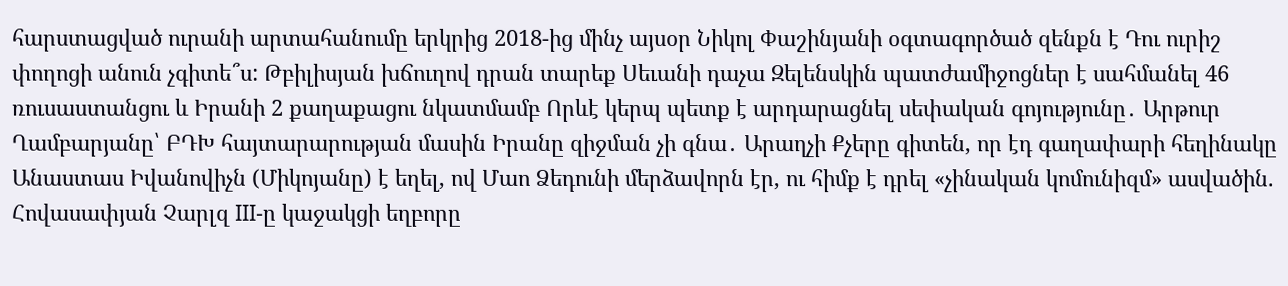հարստացված ուրանի արտահանումը երկրից 2018-ից մինչ այսօր Նիկոլ Փաշինյանի օգտագործած զենքն է Դու ուրիշ փողոցի անուն չգիտե՞ս: Թբիլիսյան խճուղով դրան տարեք Սեւանի դաչա Զելենսկին պատժամիջոցներ է սահմանել 46 ռուսաստանցու և Իրանի 2 քաղաքացու նկատմամբ Որևէ կերպ պետք է արդարացնել սեփական գոյությունը․ Արթուր Ղամբարյանը՝ ԲԴԽ հայտարարության մասին Իրանը զիջման չի գնա․ Արաղչի Քչերը գիտեն, որ էդ գաղափարի հեղինակը Անաստաս Իվանովիչն (Միկոյանը) է եղել, ով Մաո Ձեդունի մերձավորն էր, ու հիմք է դրել «չինական կոմունիզմ» ասվածին. Հովասափյան Չարլզ III-ը կաջակցի եղբորը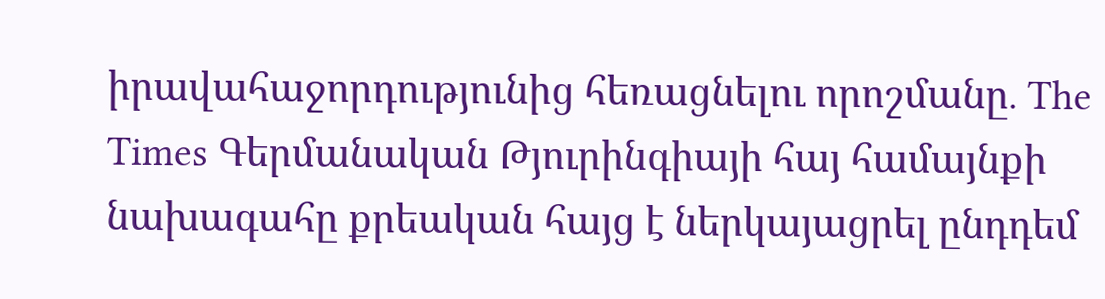իրավահաջորդությունից հեռացնելու որոշմանը․ The Times Գերմանական Թյուրինգիայի հայ համայնքի նախագահը քրեական հայց է ներկայացրել ընդդեմ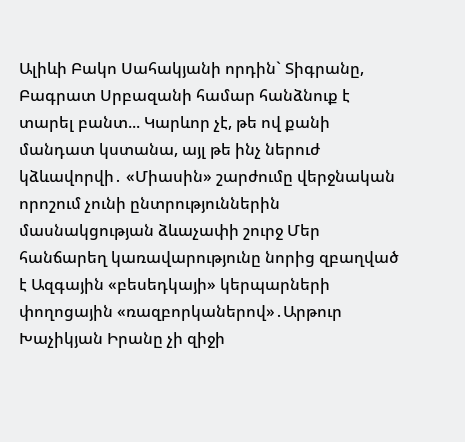Ալիևի Բակո Սահակյանի որդին` Տիգրանը, Բագրատ Սրբազանի համար հանձնուք է տարել բանտ... Կարևոր չէ, թե ով քանի մանդատ կստանա, այլ թե ինչ ներուժ կձևավորվի․ «Միասին» շարժումը վերջնական որոշում չունի ընտրություններին մասնակցության ձևաչափի շուրջ Մեր հանճարեղ կառավարությունը նորից զբաղված է Ազգային «բեսեդկայի» կերպարների փողոցային «ռազբորկաներով»․Արթուր Խաչիկյան Իրանը չի զիջի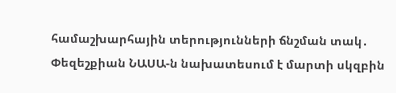համաշխարհային տերությունների ճնշման տակ․ Փեզեշքիան ՆԱՍԱ-ն նախատեսում է մարտի սկզբին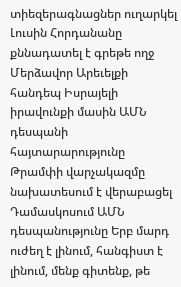տիեզերագնացներ ուղարկել Լուսին Հորդանանը քննադատել է գրեթե ողջ Մերձավոր Արեւելքի հանդեպ Իսրայելի իրավունքի մասին ԱՄՆ դեսպանի հայտարարությունը Թրամփի վարչակազմը նախատեսում է վերաբացել Դամասկոսում ԱՄՆ դեսպանությունը Երբ մարդ ուժեղ է լինում, հանգիստ է լինում, մենք գիտենք, թե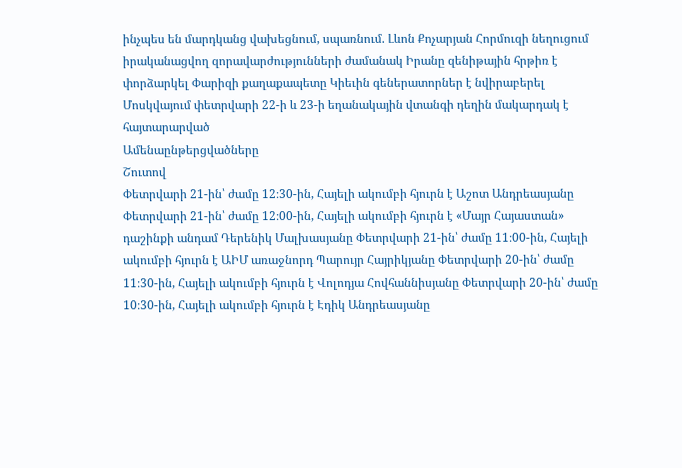ինչպես են մարդկանց վախեցնում, սպառնում. Լևոն Քոչարյան Հորմուզի նեղուցում իրականացվող զորավարժությունների ժամանակ Իրանը զենիթային հրթիռ է փորձարկել Փարիզի քաղաքապետը Կիեւին գեներատորներ է նվիրաբերել Մոսկվայում փետրվարի 22-ի և 23-ի եղանակային վտանգի դեղին մակարդակ է հայտարարված
Ամենաընթերցվածները
Շուտով
Փետրվարի 21-ին՝ ժամը 12։30-ին, Հայելի ակումբի հյուրն է Աշոտ Անդրեասյանը Փետրվարի 21-ին՝ ժամը 12։00-ին, Հայելի ակումբի հյուրն է «Մայր Հայաստան» դաշինքի անդամ Դերենիկ Մալխասյանը Փետրվարի 21-ին՝ ժամը 11։00-ին, Հայելի ակումբի հյուրն է ԱԻՄ առաջնորդ Պարույր Հայրիկյանը Փետրվարի 20-ին՝ ժամը 11։30-ին, Հայելի ակումբի հյուրն է Վոլոդյա Հովհաննիսյանը Փետրվարի 20-ին՝ ժամը 10։30-ին, Հայելի ակումբի հյուրն է Էդիկ Անդրեասյանը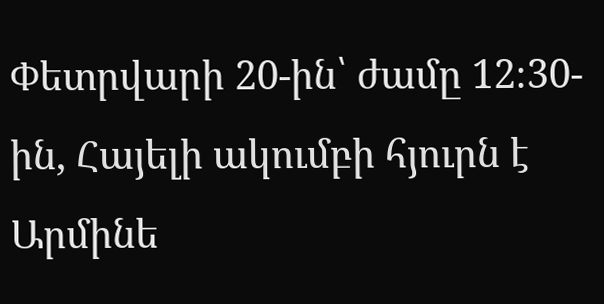Փետրվարի 20-ին՝ ժամը 12։30-ին, Հայելի ակումբի հյուրն է Արմինե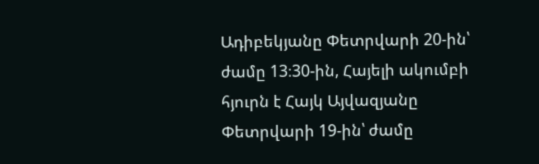Ադիբեկյանը Փետրվարի 20-ին՝ ժամը 13։30-ին, Հայելի ակումբի հյուրն է Հայկ Այվազյանը Փետրվարի 19-ին՝ ժամը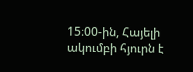15։00-ին, Հայելի ակումբի հյուրն է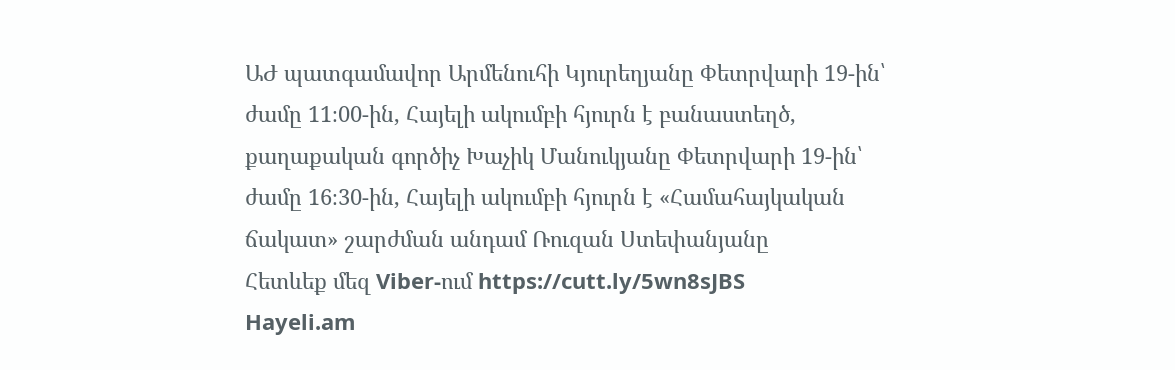ԱԺ պատգամավոր Արմենուհի Կյուրեղյանը Փետրվարի 19-ին՝ ժամը 11։00-ին, Հայելի ակումբի հյուրն է բանաստեղծ, քաղաքական գործիչ Խաչիկ Մանուկյանը Փետրվարի 19-ին՝ ժամը 16։30-ին, Հայելի ակումբի հյուրն է «Համահայկական ճակատ» շարժման անդամ Ռուզան Ստեփանյանը
Հետևեք մեզ Viber-ում https://cutt.ly/5wn8sJBS
Hayeli.am